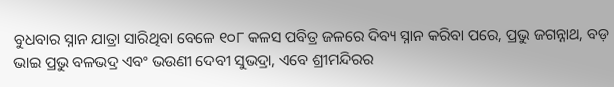ବୁଧବାର ସ୍ନାନ ଯାତ୍ରା ସାରିଥିବା ବେଳେ ୧୦୮ କଳସ ପବିତ୍ର ଜଳରେ ଦିବ୍ୟ ସ୍ନାନ କରିବା ପରେ, ପ୍ରଭୁ ଜଗନ୍ନାଥ, ବଡ଼ ଭାଇ ପ୍ରଭୁ ବଳଭଦ୍ର ଏବଂ ଭଉଣୀ ଦେବୀ ସୁଭଦ୍ରା, ଏବେ ଶ୍ରୀମନ୍ଦିରର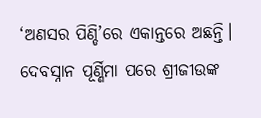‘ଅଣସର ପିଣ୍ଡି’ରେ ଏକାନ୍ତରେ ଅଛନ୍ତି। ଦେବସ୍ନାନ ପୂର୍ଣ୍ଣିମା ପରେ ଶ୍ରୀଜୀଉଙ୍କ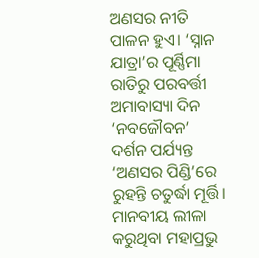ଅଣସର ନୀତି ପାଳନ ହୁଏ। ‘ସ୍ନାନ ଯାତ୍ରା’ର ପୂର୍ଣ୍ଣିମା ରାତିରୁ ପରବର୍ତ୍ତୀ ଅମାବାସ୍ୟା ଦିନ ‘ନବଜୌବନ’ ଦର୍ଶନ ପର୍ଯ୍ୟନ୍ତ ‘ଅଣସର ପିଣ୍ଡି’ରେ ରୁହନ୍ତି ଚତୁର୍ଦ୍ଧା ମୂର୍ତ୍ତି। ମାନବୀୟ ଲୀଳା କରୁଥିବା ମହାପ୍ରଭୁ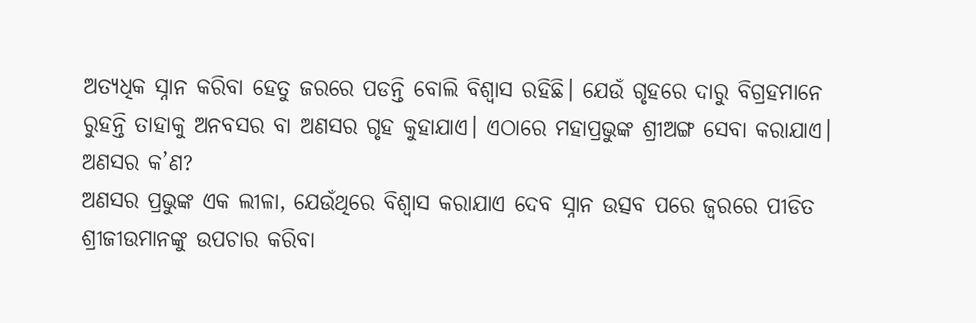ଅତ୍ୟଧିକ ସ୍ନାନ କରିବା ହେତୁ ଜରରେ ପଡନ୍ତି ବୋଲି ବିଶ୍ବାସ ରହିଛି। ଯେଉଁ ଗୃହରେ ଦାରୁ ବିଗ୍ରହମାନେ ରୁହନ୍ତି ତାହାକୁ ଅନବସର ବା ଅଣସର ଗୃହ କୁହାଯାଏ। ଏଠାରେ ମହାପ୍ରଭୁଙ୍କ ଶ୍ରୀଅଙ୍ଗ ସେବା କରାଯାଏ।
ଅଣସର କ’ଣ?
ଅଣସର ପ୍ରଭୁଙ୍କ ଏକ ଲୀଳା, ଯେଉଁଥିରେ ବିଶ୍ଵାସ କରାଯାଏ ଦେବ ସ୍ନାନ ଉତ୍ସବ ପରେ ଜ୍ୱରରେ ପୀଡିତ ଶ୍ରୀଜୀଉମାନଙ୍କୁ ଉପଚାର କରିବା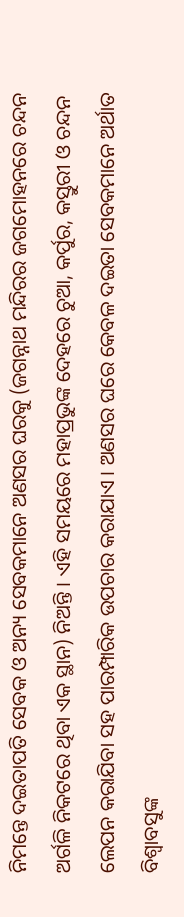ନିମନ୍ତେ ଦଇତାପତି ସେବକ ଓ ଅନ୍ୟ ସେବକମାନେ ଅଣସର ଘରକୁ (ଜଗନ୍ନାଥ ମନ୍ଦିରର ଜଗମୋହନରେ ଚନ୍ଦନ ଅର୍ଗଳି ନିକଟରେ ଥିବା ଏକ ସ୍ଥାନ) ନିଅନ୍ତି । ଏହି ସମୟରେ ମହାପ୍ରଭୁଙ୍କ ଦେହରେ ଚୁଆ, କର୍ପୁର, କସ୍ତୁରୀ ଓ ଚନ୍ଦନ ଲେପନ କରାଯିବା ସହ ପାରମ୍ପାରିକ ଉପଚାର କରାଯାଏ । ଅଣସର ଘରେ କେବଳ ଦଇତା ସେବକମାନେ ଅର୍ଥାତ ବିଶ୍ୱାବସୁଙ୍କ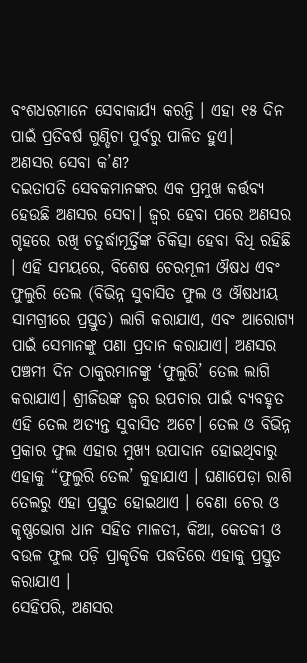ବଂଶଧରମାନେ ସେବାକାର୍ଯ୍ୟ କରନ୍ତି । ଏହା ୧୫ ଦିନ ପାଇଁ ପ୍ରତିବର୍ଷ ଗୁଣ୍ଡିଚା ପୁର୍ବରୁ ପାଳିତ ହୁଏ।
ଅଣସର ସେବା କ’ଣ?
ଦଇତାପତି ସେବକମାନଙ୍କର ଏକ ପ୍ରମୁଖ କର୍ତ୍ତବ୍ୟ ହେଉଛି ଅଣସର ସେବା। ଜ୍ଵର ହେବା ପରେ ଅଣସର ଗୃହରେ ରଖି ଚତୁର୍ଦ୍ଧାମୂର୍ତ୍ତିଙ୍କ ଚିକିତ୍ସା ହେବା ବିଧି ରହିଛି । ଏହି ସମୟରେ, ବିଶେଷ ଚେରମୂଳୀ ଔଷଧ ଏବଂ ଫୁଲୁରି ତେଲ (ବିଭିନ୍ନ ସୁବାସିତ ଫୁଲ ଓ ଔଷଧୀୟ ସାମଗ୍ରୀରେ ପ୍ରସ୍ତୁତ) ଲାଗି କରାଯାଏ, ଏବଂ ଆରୋଗ୍ୟ ପାଇଁ ସେମାନଙ୍କୁ ପଣା ପ୍ରଦାନ କରାଯାଏ। ଅଣସର ପଞ୍ଚମୀ ଦିନ ଠାକୁରମାନଙ୍କୁ ‘ଫୁଲୁରି’ ତେଲ ଲାଗି କରାଯାଏ। ଶ୍ରୀଜିଉଙ୍କ ଜ୍ୱର ଉପଚାର ପାଇଁ ବ୍ୟବହୃତ ଏହି ତେଲ ଅତ୍ୟନ୍ତ ସୁବାସିତ ଅଟେ। ତେଲ ଓ ବିଭିନ୍ନ ପ୍ରକାର ଫୁଲ ଏହାର ମୁଖ୍ୟ ଉପାଦାନ ହୋଇଥିବାରୁ ଏହାକୁ “ଫୁଲୁରି ତେଲ’ କୁହାଯାଏ । ଘଣାପେଡ଼ା ରାଶି ତେଲରୁ ଏହା ପ୍ରସ୍ତୁତ ହୋଇଥାଏ । ବେଣା ଚେର ଓ କୃଷ୍ଣଭୋଗ ଧାନ ସହିତ ମାଳତୀ, କିଆ, କେତକୀ ଓ ବଉଳ ଫୁଲ ପଡ଼ି ପ୍ରାକୃତିକ ପଦ୍ଧତିରେ ଏହାକୁ ପ୍ରସ୍ତୁତ କରାଯାଏ ।
ସେହିପରି, ଅଣସର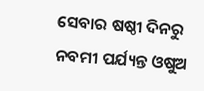ସେବାର ଷଷ୍ଠୀ ଦିନରୁ ନବମୀ ପର୍ଯ୍ୟନ୍ତ ଓଷୁଅ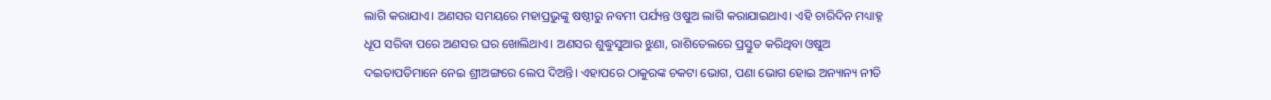ଲାଗି କରାଯାଏ। ଅଣସର ସମୟରେ ମହାପ୍ରଭୁଙ୍କୁ ଷଷ୍ଠୀରୁ ନବମୀ ପର୍ଯ୍ୟନ୍ତ ଓଷୁଅ ଲାଗି କରାଯାଇଥାଏ। ଏହି ଚାରିଦିନ ମଧ୍ୟାହ୍ନ ଧୂପ ସରିବା ପରେ ଅଣସର ଘର ଖୋଲିଥାଏ। ଅଣସର ଶୁଦ୍ଧୁସୁଆର ଝୁଣା, ରାଶିତେଲରେ ପ୍ରସ୍ତୁତ କରିଥିବା ଓଷୁଅ ଦଇତାପତିମାନେ ନେଇ ଶ୍ରୀଅଙ୍ଗରେ ଲେପ ଦିଅନ୍ତି। ଏହାପରେ ଠାକୁରଙ୍କ ଚକଟା ଭୋଗ, ପଣା ଭୋଗ ହୋଇ ଅନ୍ୟାନ୍ୟ ନୀତି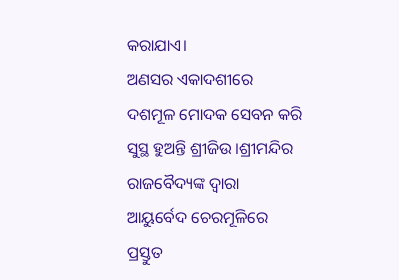କରାଯାଏ।
ଅଣସର ଏକାଦଶୀରେ ଦଶମୂଳ ମୋଦକ ସେବନ କରି ସୁସ୍ଥ ହୁଅନ୍ତି ଶ୍ରୀଜିଉ ।ଶ୍ରୀମନ୍ଦିର ରାଜବୈଦ୍ୟଙ୍କ ଦ୍ୱାରା ଆୟୁର୍ବେଦ ଚେରମୂଳିରେ ପ୍ରସ୍ତୁତ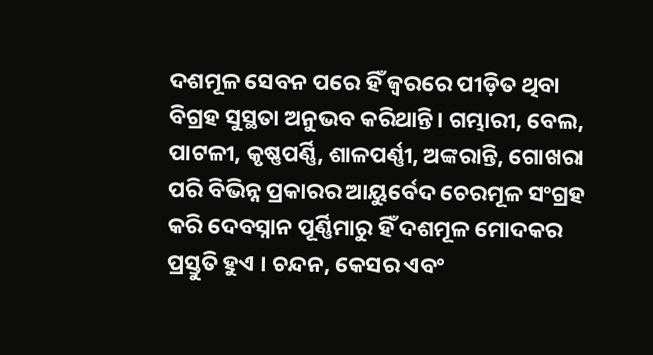ଦଶମୂଳ ସେବନ ପରେ ହିଁ ଜ୍ୱରରେ ପୀଡ଼ିତ ଥିବା ବିଗ୍ରହ ସୁସ୍ଥତା ଅନୁଭବ କରିଥାନ୍ତି। ଗମ୍ଭାରୀ, ବେଲ, ପାଟଳୀ, କୃଷ୍ଣପର୍ଣ୍ଣି, ଶାଳପର୍ଣ୍ଣୀ, ଅଙ୍କରାନ୍ତି, ଗୋଖରା ପରି ବିଭିନ୍ନ ପ୍ରକାରର ଆୟୁର୍ବେଦ ଚେରମୂଳ ସଂଗ୍ରହ କରି ଦେବସ୍ନାନ ପୂର୍ଣ୍ଣିମାରୁ ହିଁ ଦଶମୂଳ ମୋଦକର ପ୍ରସ୍ତୁତି ହୁଏ । ଚନ୍ଦନ, କେସର ଏବଂ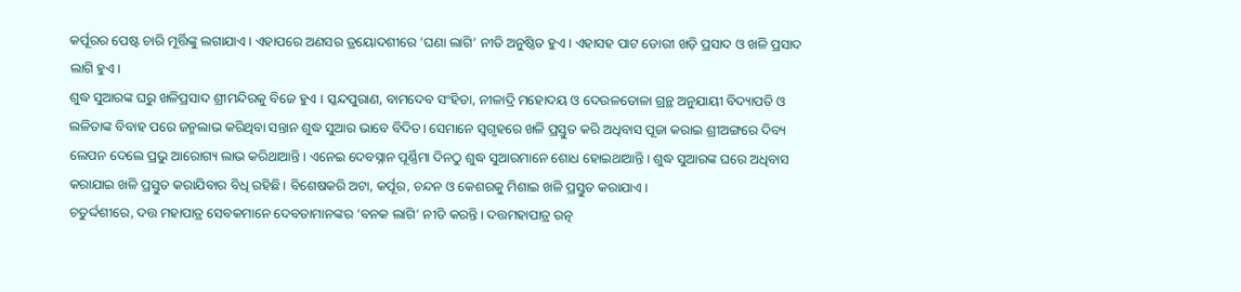କର୍ପୂରର ପେଷ୍ଟ ଚାରି ମୂର୍ତ୍ତିଙ୍କୁ ଲଗାଯାଏ। ଏହାପରେ ଅଣସର ତ୍ରୟୋଦଶୀରେ ‘ଘଣା ଲାଗି’ ନୀତି ଅନୁଷ୍ଠିତ ହୁଏ। ଏହାସହ ପାଟ ଡୋରୀ ଖଡ଼ି ପ୍ରସାଦ ଓ ଖଳି ପ୍ରସାଦ ଲାଗି ହୁଏ।
ଶୁଦ୍ଧ ସୁଆରଙ୍କ ଘରୁ ଖଳିପ୍ରସାଦ ଶ୍ରୀମନ୍ଦିରକୁ ବିଜେ ହୁଏ । ସ୍କନ୍ଦପୁରାଣ, ବାମଦେବ ସଂହିତା, ନୀଳାଦ୍ରି ମହୋଦୟ ଓ ଦେଉଳତୋଳା ଗ୍ରନ୍ଥ ଅନୁଯାୟୀ ବିଦ୍ୟାପତି ଓ ଲଳିତାଙ୍କ ବିବାହ ପରେ ଜନ୍ମଲାଭ କରିଥିବା ସନ୍ତାନ ଶୁଦ୍ଧ ସୁଆର ଭାବେ ବିଦିତ। ସେମାନେ ସ୍ବଗୃହରେ ଖଳି ପ୍ରସ୍ତୁତ କରି ଅଧିବାସ ପୂଜା କରାଇ ଶ୍ରୀଅଙ୍ଗରେ ଦିବ୍ୟ ଲେପନ ଦେଲେ ପ୍ରଭୁ ଆରୋଗ୍ୟ ଲାଭ କରିଥାଆନ୍ତି। ଏନେଇ ଦେବସ୍ନାନ ପୂର୍ଣ୍ଣିମା ଦିନଠୁ ଶୁଦ୍ଧ ସୁଆରମାନେ ଶୋଧ ହୋଇଥାଆନ୍ତି। ଶୁଦ୍ଧ ସୁଆରଙ୍କ ଘରେ ଅଧିବାସ କରାଯାଇ ଖଳି ପ୍ରସ୍ତୁତ କରାଯିବାର ବିଧି ରହିଛି। ବିଶେଷକରି ଅଟା, କର୍ପୂର, ଚନ୍ଦନ ଓ କେଶରକୁ ମିଶାଇ ଖଳି ପ୍ରସ୍ତୁତ କରାଯାଏ।
ଚତୁର୍ଦ୍ଦଶୀରେ, ଦତ୍ତ ମହାପାତ୍ର ସେବକମାନେ ଦେବତାମାନଙ୍କର ‘ବନକ ଲାଗି’ ନୀତି କରନ୍ତି। ଦତ୍ତମହାପାତ୍ର ରତ୍ନ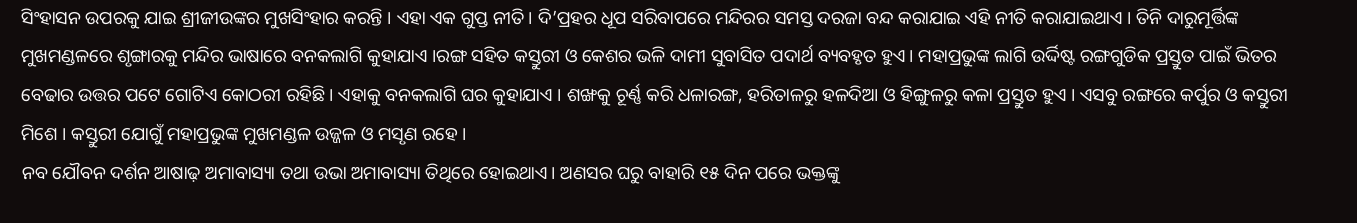ସିଂହାସନ ଉପରକୁ ଯାଇ ଶ୍ରୀଜୀଉଙ୍କର ମୁଖସିଂହାର କରନ୍ତି । ଏହା ଏକ ଗୁପ୍ତ ନୀତି। ଦି’ପ୍ରହର ଧୂପ ସରିବାପରେ ମନ୍ଦିରର ସମସ୍ତ ଦରଜା ବନ୍ଦ କରାଯାଇ ଏହି ନୀତି କରାଯାଇଥାଏ । ତିନି ଦାରୁମୂର୍ତ୍ତିଙ୍କ ମୁଖମଣ୍ଡଳରେ ଶୃଙ୍ଗାରକୁ ମନ୍ଦିର ଭାଷାରେ ବନକଲାଗି କୁହାଯାଏ ।ରଙ୍ଗ ସହିତ କସ୍ତୁରୀ ଓ କେଶର ଭଳି ଦାମୀ ସୁବାସିତ ପଦାର୍ଥ ବ୍ୟବହୃତ ହୁଏ। ମହାପ୍ରଭୁଙ୍କ ଲାଗି ଉର୍ଦ୍ଦିଷ୍ଟ ରଙ୍ଗଗୁଡିକ ପ୍ରସ୍ତୁତ ପାଇଁ ଭିତର ବେଢାର ଉତ୍ତର ପଟେ ଗୋଟିଏ କୋଠରୀ ରହିଛି । ଏହାକୁ ବନକଲାଗି ଘର କୁହାଯାଏ । ଶଙ୍ଖକୁ ଚୂର୍ଣ୍ଣ କରି ଧଳାରଙ୍ଗ, ହରିତାଳରୁ ହଳଦିଆ ଓ ହିଙ୍ଗୁଳରୁ କଳା ପ୍ରସ୍ତୁତ ହୁଏ । ଏସବୁ ରଙ୍ଗରେ କର୍ପୁର ଓ କସ୍ତୁରୀ ମିଶେ । କସ୍ତୁରୀ ଯୋଗୁଁ ମହାପ୍ରଭୁଙ୍କ ମୁଖମଣ୍ଡଳ ଉଜ୍ଜଳ ଓ ମସୃଣ ରହେ ।
ନବ ଯୌବନ ଦର୍ଶନ ଆଷାଢ଼ ଅମାବାସ୍ୟା ତଥା ଉଭା ଅମାବାସ୍ୟା ତିଥିରେ ହୋଇଥାଏ। ଅଣସର ଘରୁ ବାହାରି ୧୫ ଦିନ ପରେ ଭକ୍ତଙ୍କୁ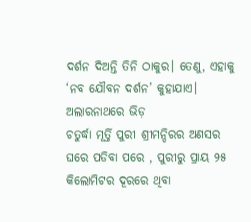ଦର୍ଶନ ଦିଅନ୍ତି ତିନି ଠାକୁର। ତେଣୁ, ଏହାକୁ ‘ନବ ଯୌବନ ଦର୍ଶନ’ କୁହାଯାଏ।
ଅଲାରନାଥରେ ଭିଡ଼
ଚତୁର୍ଦ୍ଧା ମୂର୍ତ୍ତି ପୁରୀ ଶ୍ରୀମନ୍ଦିରର ଅଣସର ଘରେ ପଡିବା ପରେ , ପୁରୀରୁ ପ୍ରାୟ ୨୫ କିଲୋମିଟର ଦୂରରେ ଥିବା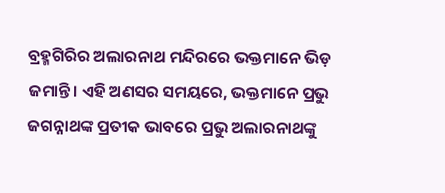ବ୍ରହ୍ମଗିରିର ଅଲାରନାଥ ମନ୍ଦିରରେ ଭକ୍ତମାନେ ଭିଡ଼ ଜମାନ୍ତି। ଏହି ଅଣସର ସମୟରେ, ଭକ୍ତମାନେ ପ୍ରଭୁ ଜଗନ୍ନାଥଙ୍କ ପ୍ରତୀକ ଭାବରେ ପ୍ରଭୁ ଅଲାରନାଥଙ୍କୁ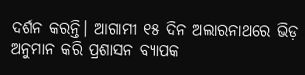ଦର୍ଶନ କରନ୍ତି। ଆଗାମୀ ୧୫ ଦିନ ଅଲାରନାଥରେ ଭିଡ଼ ଅନୁମାନ କରି ପ୍ରଶାସନ ବ୍ୟାପକ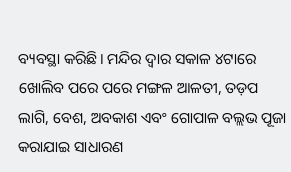ବ୍ୟବସ୍ଥା କରିଛି। ମନ୍ଦିର ଦ୍ୱାର ସକାଳ ୪ଟାରେ ଖୋଲିବ ପରେ ପରେ ମଙ୍ଗଳ ଆଳତୀ, ତଡ଼ପ ଲାଗି, ବେଶ, ଅବକାଶ ଏବଂ ଗୋପାଳ ବଲ୍ଲଭ ପୂଜା କରାଯାଇ ସାଧାରଣ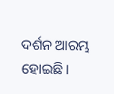ଦର୍ଶନ ଆରମ୍ଭ ହୋଇଛି।